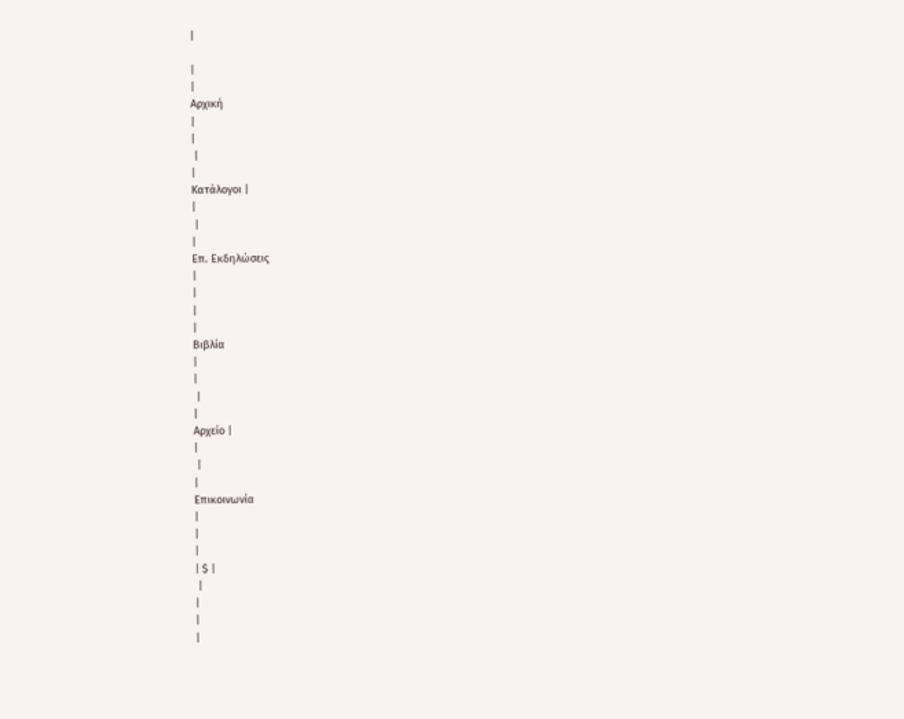|

|
|
Αρχική
|
|
 |
|
Κατάλογοι |
|
 |
|
Επ. Εκδηλώσεις
|
|
|
|
Βιβλία
|
|
 |
|
Αρχείο |
|
 |
|
Επικοινωνία
|
|
|
| $ |
 |
|
|
|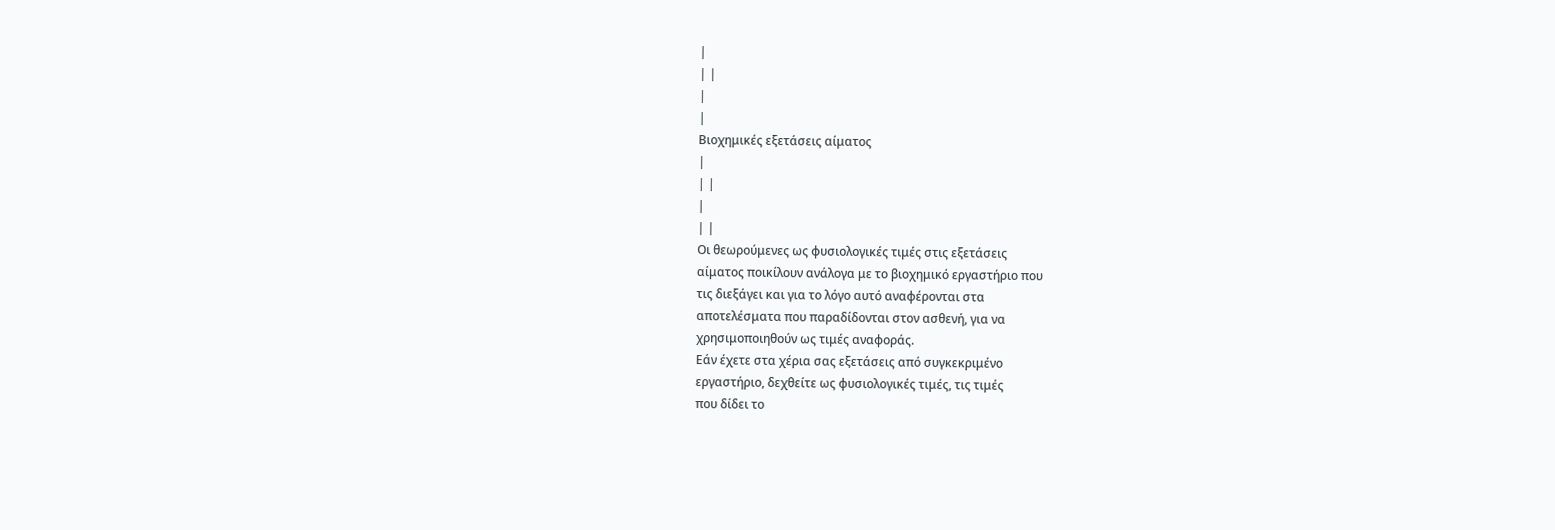|
| |
|
|
Βιοχημικές εξετάσεις αίματος
|
| |
|
| |
Οι θεωρούμενες ως φυσιολογικές τιμές στις εξετάσεις
αίματος ποικίλουν ανάλογα με το βιοχημικό εργαστήριο που
τις διεξάγει και για το λόγο αυτό αναφέρονται στα
αποτελέσματα που παραδίδονται στον ασθενή, για να
χρησιμοποιηθούν ως τιμές αναφοράς.
Εάν έχετε στα χέρια σας εξετάσεις από συγκεκριμένο
εργαστήριο, δεχθείτε ως φυσιολογικές τιμές, τις τιμές
που δίδει το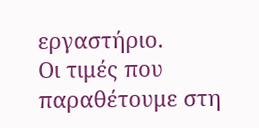εργαστήριο.
Οι τιμές που παραθέτουμε στη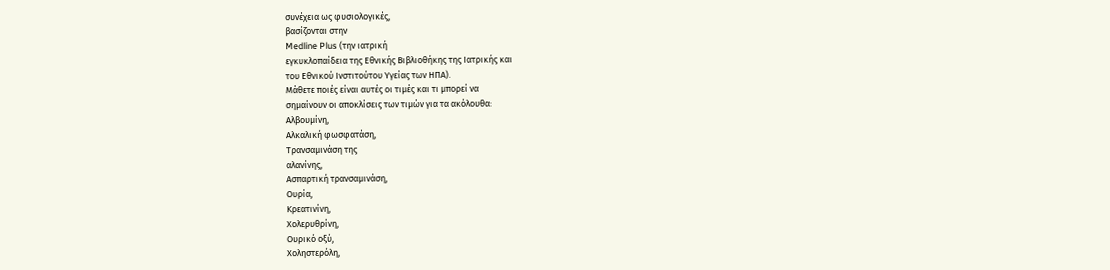συνέχεια ως φυσιολογικές,
βασίζονται στην
Medline Plus (την ιατρική
εγκυκλοπαίδεια της Εθνικής Βιβλιοθήκης της Ιατρικής και
του Εθνικού Ινστιτούτου Υγείας των ΗΠΑ).
Μάθετε ποιές είναι αυτές οι τιμές και τι μπορεί να
σημαίνουν οι αποκλίσεις των τιμών για τα ακόλουθα:
Αλβουμίνη,
Αλκαλική φωσφατάση,
Τρανσαμινάση της
αλανίνης,
Ασπαρτική τρανσαμινάση,
Ουρία,
Κρεατινίνη,
Χολερυθρίνη,
Ουρικό οξύ,
Χοληστερόλη,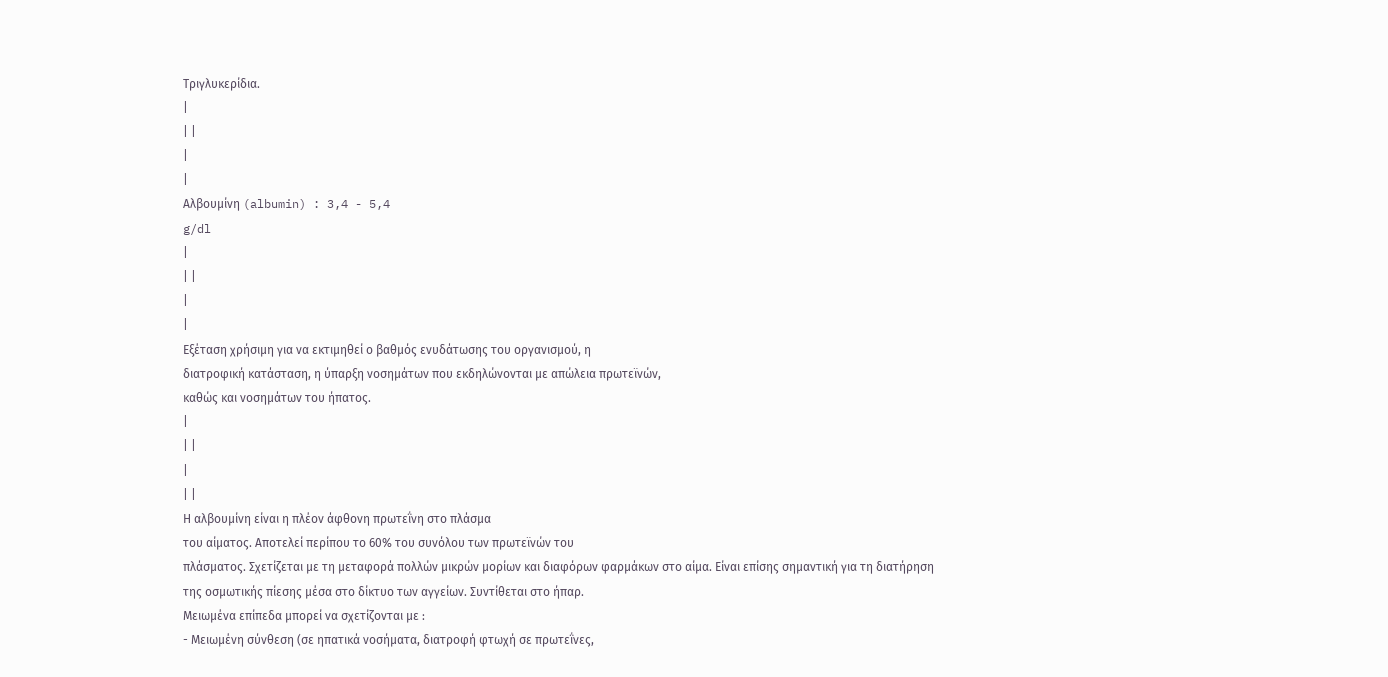Τριγλυκερίδια.
|
| |
|
|
Αλβουμίνη (albumin) : 3,4 - 5,4
g/dl
|
| |
|
|
Εξέταση χρήσιμη για να εκτιμηθεί ο βαθμός ενυδάτωσης του οργανισμού, η
διατροφική κατάσταση, η ύπαρξη νοσημάτων που εκδηλώνονται με απώλεια πρωτεϊνών,
καθώς και νοσημάτων του ήπατος.
|
| |
|
| |
Η αλβουμίνη είναι η πλέον άφθονη πρωτεΐνη στο πλάσμα
του αίματος. Αποτελεί περίπου το 60% του συνόλου των πρωτεϊνών του
πλάσματος. Σχετίζεται με τη μεταφορά πολλών μικρών μορίων και διαφόρων φαρμάκων στο αίμα. Είναι επίσης σημαντική για τη διατήρηση της οσμωτικής πίεσης μέσα στο δίκτυο των αγγείων. Συντίθεται στο ήπαρ.
Μειωμένα επίπεδα μπορεί να σχετίζονται με :
- Μειωμένη σύνθεση (σε ηπατικά νοσήματα, διατροφή φτωχή σε πρωτεΐνες,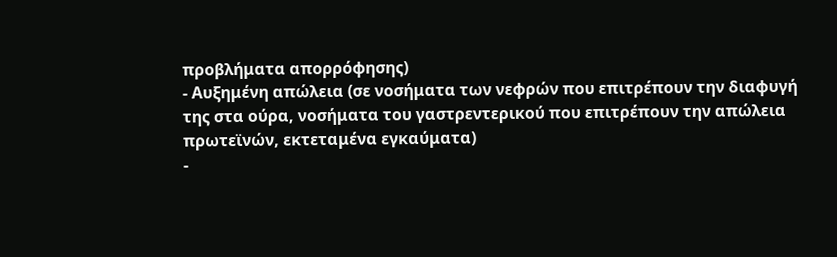προβλήματα απορρόφησης)
- Αυξημένη απώλεια (σε νοσήματα των νεφρών που επιτρέπουν την διαφυγή
της στα ούρα, νοσήματα του γαστρεντερικού που επιτρέπουν την απώλεια
πρωτεϊνών, εκτεταμένα εγκαύματα)
-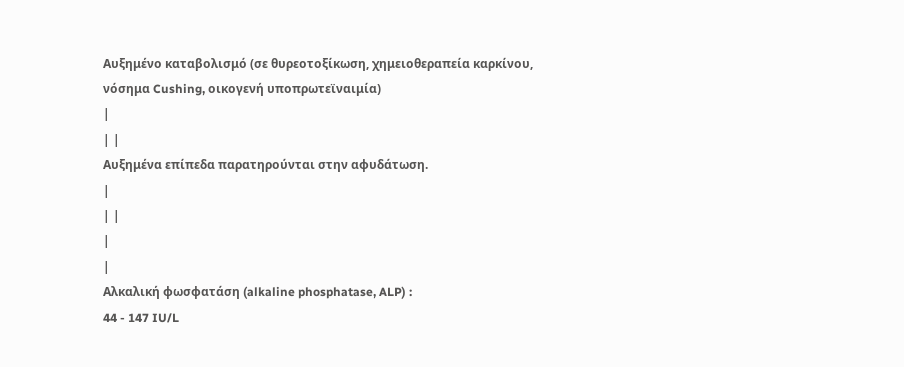Αυξημένο καταβολισμό (σε θυρεοτοξίκωση, χημειοθεραπεία καρκίνου,
νόσημα Cushing, οικογενή υποπρωτεϊναιμία)
|
| |
Αυξημένα επίπεδα παρατηρούνται στην αφυδάτωση.
|
| |
|
|
Αλκαλική φωσφατάση (alkaline phosphatase, ALP) :
44 - 147 IU/L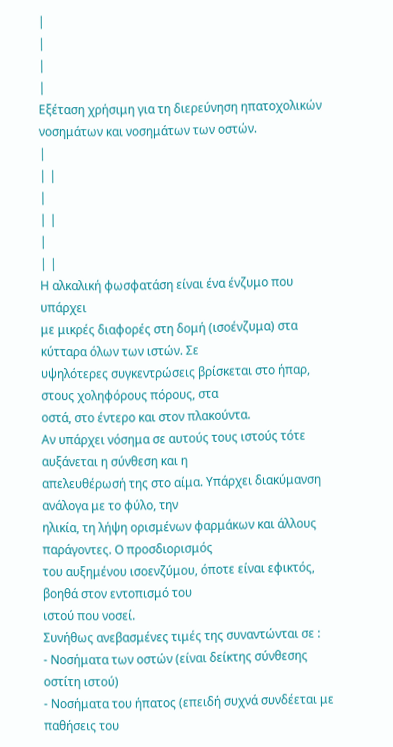|
|
|
|
Εξέταση χρήσιμη για τη διερεύνηση ηπατοχολικών νοσημάτων και νοσημάτων των οστών.
|
| |
|
| |
|
| |
Η αλκαλική φωσφατάση είναι ένα ένζυμο που υπάρχει
με μικρές διαφορές στη δομή (ισοένζυμα) στα κύτταρα όλων των ιστών. Σε
υψηλότερες συγκεντρώσεις βρίσκεται στο ήπαρ, στους χοληφόρους πόρους, στα
οστά, στο έντερο και στον πλακούντα.
Αν υπάρχει νόσημα σε αυτούς τους ιστούς τότε αυξάνεται η σύνθεση και η
απελευθέρωσή της στο αίμα. Υπάρχει διακύμανση ανάλογα με το φύλο, την
ηλικία, τη λήψη ορισμένων φαρμάκων και άλλους παράγοντες. Ο προσδιορισμός
του αυξημένου ισοενζύμου, όποτε είναι εφικτός, βοηθά στον εντοπισμό του
ιστού που νοσεί.
Συνήθως ανεβασμένες τιμές της συναντώνται σε :
- Νοσήματα των οστών (είναι δείκτης σύνθεσης οστίτη ιστού)
- Νοσήματα του ήπατος (επειδή συχνά συνδέεται με παθήσεις του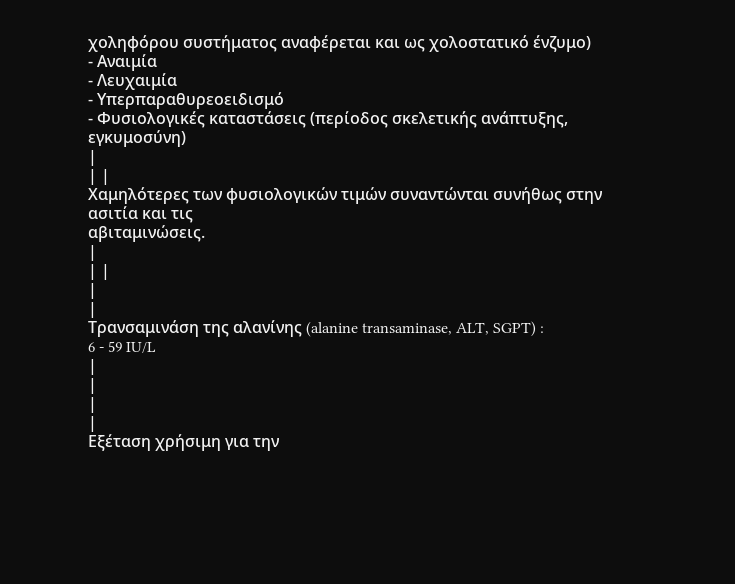χοληφόρου συστήματος αναφέρεται και ως χολοστατικό ένζυμο)
- Αναιμία
- Λευχαιμία
- Υπερπαραθυρεοειδισμό
- Φυσιολογικές καταστάσεις (περίοδος σκελετικής ανάπτυξης, εγκυμοσύνη)
|
| |
Χαμηλότερες των φυσιολογικών τιμών συναντώνται συνήθως στην ασιτία και τις
αβιταμινώσεις.
|
| |
|
|
Τρανσαμινάση της αλανίνης (alanine transaminase, ALT, SGPT) :
6 - 59 IU/L
|
|
|
|
Εξέταση χρήσιμη για την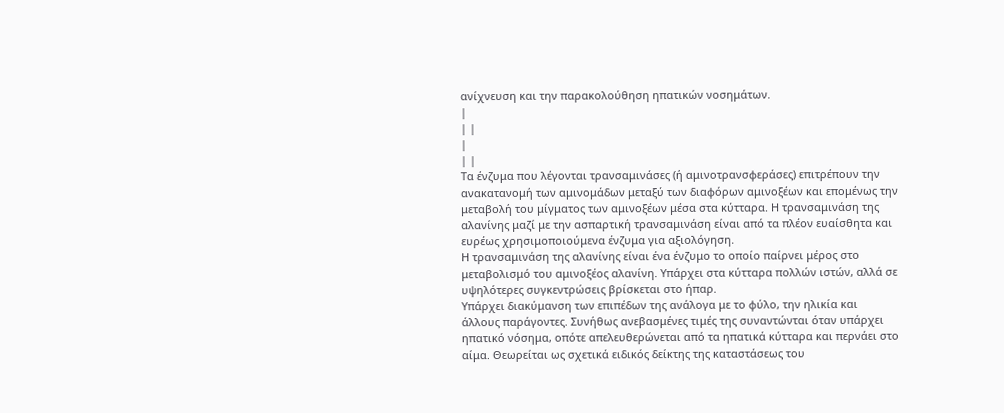ανίχνευση και την παρακολούθηση ηπατικών νοσημάτων.
|
| |
|
| |
Τα ένζυμα που λέγονται τρανσαμινάσες (ή αμινοτρανσφεράσες) επιτρέπουν την
ανακατανομή των αμινομάδων μεταξύ των διαφόρων αμινοξέων και επομένως την
μεταβολή του μίγματος των αμινοξέων μέσα στα κύτταρα. Η τρανσαμινάση της
αλανίνης μαζί με την ασπαρτική τρανσαμινάση είναι από τα πλέον ευαίσθητα και
ευρέως χρησιμοποιούμενα ένζυμα για αξιολόγηση.
Η τρανσαμινάση της αλανίνης είναι ένα ένζυμο το οποίο παίρνει μέρος στο
μεταβολισμό του αμινοξέος αλανίνη. Υπάρχει στα κύτταρα πολλών ιστών, αλλά σε
υψηλότερες συγκεντρώσεις βρίσκεται στο ήπαρ.
Υπάρχει διακύμανση των επιπέδων της ανάλογα με το φύλο, την ηλικία και
άλλους παράγοντες. Συνήθως ανεβασμένες τιμές της συναντώνται όταν υπάρχει
ηπατικό νόσημα, οπότε απελευθερώνεται από τα ηπατικά κύτταρα και περνάει στο
αίμα. Θεωρείται ως σχετικά ειδικός δείκτης της καταστάσεως του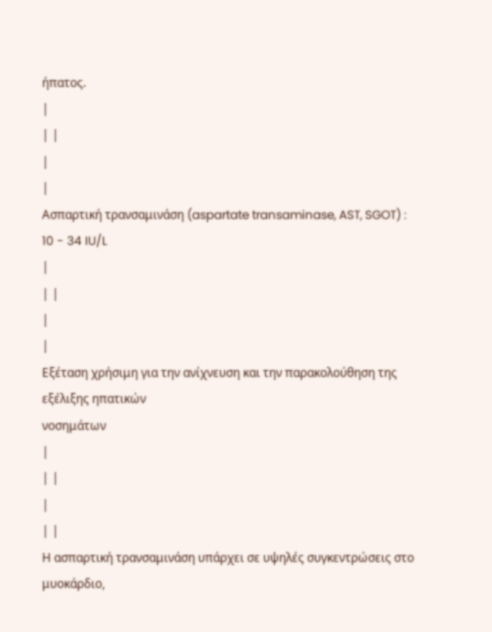ήπατος.
|
| |
|
|
Ασπαρτική τρανσαμινάση (aspartate transaminase, AST, SGOT) :
10 - 34 IU/L
|
| |
|
|
Εξέταση χρήσιμη για την ανίχνευση και την παρακολούθηση της εξέλιξης ηπατικών
νοσημάτων
|
| |
|
| |
Η ασπαρτική τρανσαμινάση υπάρχει σε υψηλές συγκεντρώσεις στο μυοκάρδιο,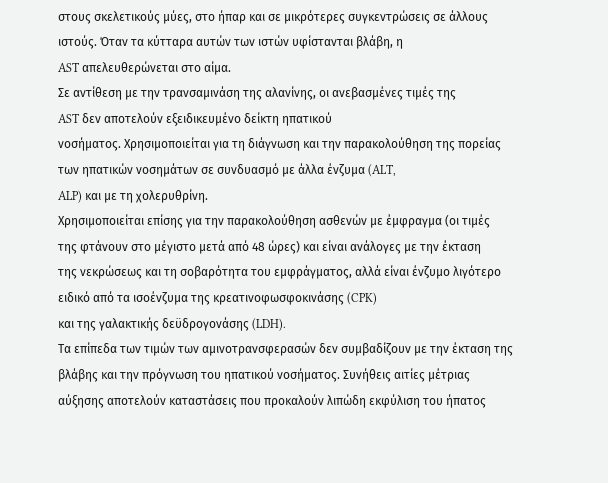στους σκελετικούς μύες, στο ήπαρ και σε μικρότερες συγκεντρώσεις σε άλλους
ιστούς. Όταν τα κύτταρα αυτών των ιστών υφίστανται βλάβη, η
AST απελευθερώνεται στο αίμα.
Σε αντίθεση με την τρανσαμινάση της αλανίνης, οι ανεβασμένες τιμές της
AST δεν αποτελούν εξειδικευμένο δείκτη ηπατικού
νοσήματος. Χρησιμοποιείται για τη διάγνωση και την παρακολούθηση της πορείας
των ηπατικών νοσημάτων σε συνδυασμό με άλλα ένζυμα (ALT,
ALP) και με τη χολερυθρίνη.
Χρησιμοποιείται επίσης για την παρακολούθηση ασθενών με έμφραγμα (οι τιμές
της φτάνουν στο μέγιστο μετά από 48 ώρες) και είναι ανάλογες με την έκταση
της νεκρώσεως και τη σοβαρότητα του εμφράγματος, αλλά είναι ένζυμο λιγότερο
ειδικό από τα ισοένζυμα της κρεατινοφωσφοκινάσης (CPK)
και της γαλακτικής δεϋδρογονάσης (LDH).
Τα επίπεδα των τιμών των αμινοτρανσφερασών δεν συμβαδίζουν με την έκταση της
βλάβης και την πρόγνωση του ηπατικού νοσήματος. Συνήθεις αιτίες μέτριας
αύξησης αποτελούν καταστάσεις που προκαλούν λιπώδη εκφύλιση του ήπατος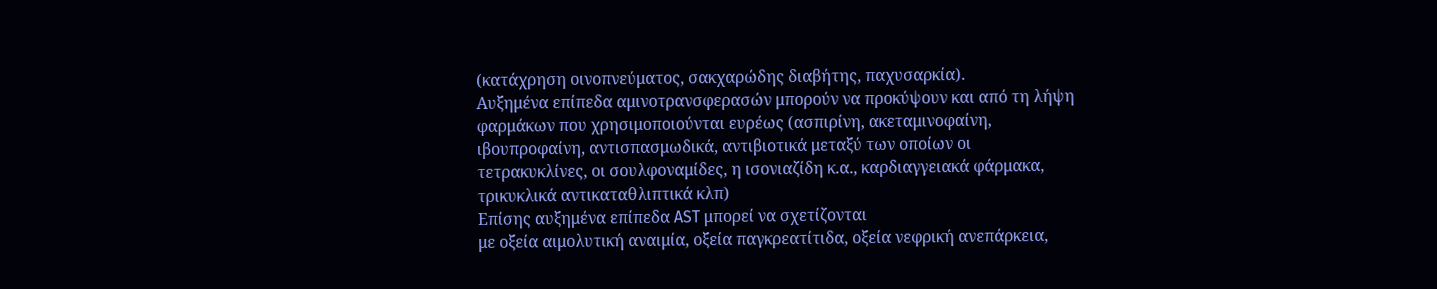(κατάχρηση οινοπνεύματος, σακχαρώδης διαβήτης, παχυσαρκία).
Αυξημένα επίπεδα αμινοτρανσφερασών μπορούν να προκύψουν και από τη λήψη
φαρμάκων που χρησιμοποιούνται ευρέως (ασπιρίνη, ακεταμινοφαίνη,
ιβουπροφαίνη, αντισπασμωδικά, αντιβιοτικά μεταξύ των οποίων οι
τετρακυκλίνες, οι σουλφοναμίδες, η ισονιαζίδη κ.α., καρδιαγγειακά φάρμακα,
τρικυκλικά αντικαταθλιπτικά κλπ)
Επίσης αυξημένα επίπεδα AST μπορεί να σχετίζονται
με οξεία αιμολυτική αναιμία, οξεία παγκρεατίτιδα, οξεία νεφρική ανεπάρκεια,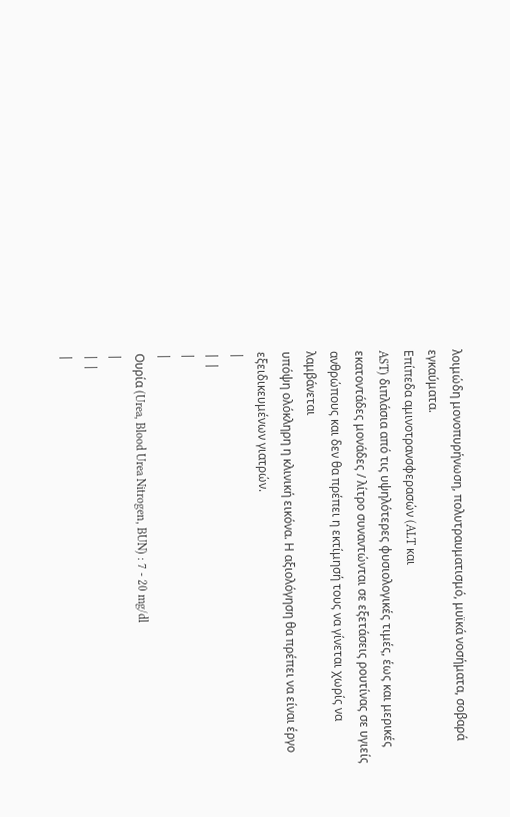λοιμώδη μονοπυρήνωση, πολυτραυματισμό, μυϊκά νοσήματα, σοβαρά εγκαύματα.
Επίπεδα αμινοτρανσφερασών (ALT και
AST) διπλάσια από τις υψηλότερες φυσιολογικές τιμές, έως και μερικές
εκατοντάδες μονάδες / λίτρο συναντώνται σε εξετάσεις ρουτίνας σε υγιείς
ανθρώπους και δεν θα πρέπει η εκτίμησή τους να γίνεται χωρίς να λαμβάνεται
υπόψη ολόκληρη η κλινική εικόνα. Η αξιολόγηση θα πρέπει να είναι έργο
εξειδικευμένων γιατρών.
|
| |
|
|
Ουρία (Urea, Blood Urea Nitrogen, BUN) : 7 - 20 mg/dl
|
| |
|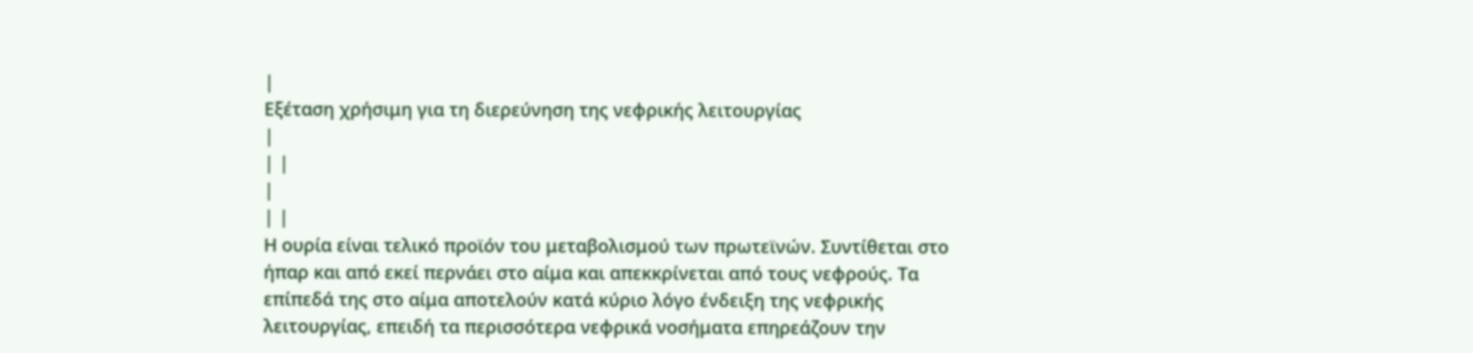|
Εξέταση χρήσιμη για τη διερεύνηση της νεφρικής λειτουργίας
|
| |
|
| |
Η ουρία είναι τελικό προϊόν του μεταβολισμού των πρωτεϊνών. Συντίθεται στο
ήπαρ και από εκεί περνάει στο αίμα και απεκκρίνεται από τους νεφρούς. Τα
επίπεδά της στο αίμα αποτελούν κατά κύριο λόγο ένδειξη της νεφρικής
λειτουργίας, επειδή τα περισσότερα νεφρικά νοσήματα επηρεάζουν την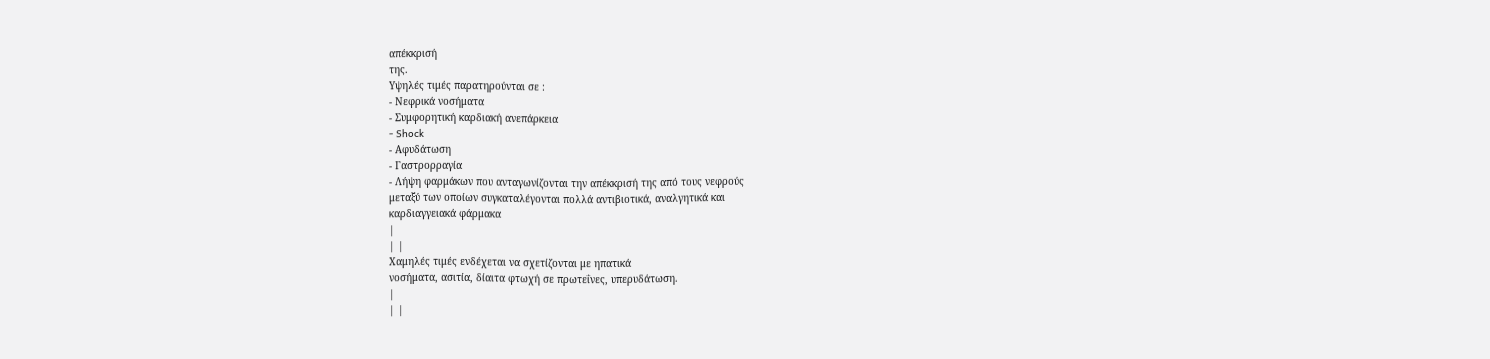απέκκρισή
της.
Υψηλές τιμές παρατηρούνται σε :
- Νεφρικά νοσήματα
- Συμφορητική καρδιακή ανεπάρκεια
- Shock
- Αφυδάτωση
- Γαστρορραγία
- Λήψη φαρμάκων που ανταγωνίζονται την απέκκρισή της από τους νεφρούς
μεταξύ των οποίων συγκαταλέγονται πολλά αντιβιοτικά, αναλγητικά και
καρδιαγγειακά φάρμακα
|
| |
Χαμηλές τιμές ενδέχεται να σχετίζονται με ηπατικά
νοσήματα, ασιτία, δίαιτα φτωχή σε πρωτεΐνες, υπερυδάτωση.
|
| |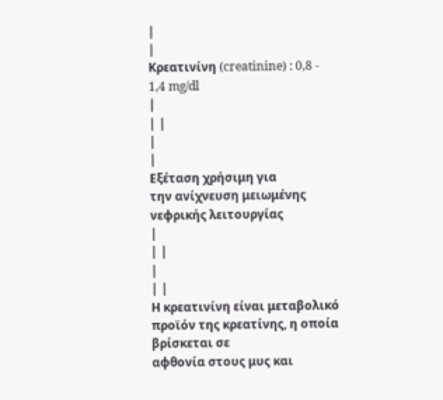|
|
Κρεατινίνη (creatinine) : 0,8 - 1,4 mg/dl
|
| |
|
|
Εξέταση χρήσιμη για
την ανίχνευση μειωμένης νεφρικής λειτουργίας
|
| |
|
| |
Η κρεατινίνη είναι μεταβολικό προϊόν της κρεατίνης, η οποία βρίσκεται σε
αφθονία στους μυς και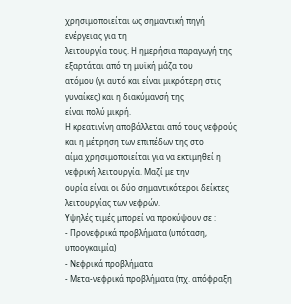χρησιμοποιείται ως σημαντική πηγή ενέργειας για τη
λειτουργία τους. Η ημερήσια παραγωγή της εξαρτάται από τη μυϊκή μάζα του
ατόμου (γι αυτό και είναι μικρότερη στις γυναίκες) και η διακύμανσή της
είναι πολύ μικρή.
Η κρεατινίνη αποβάλλεται από τους νεφρούς και η μέτρηση των επιπέδων της στο
αίμα χρησιμοποιείται για να εκτιμηθεί η νεφρική λειτουργία. Μαζί με την
ουρία είναι οι δύο σημαντικότεροι δείκτες λειτουργίας των νεφρών.
Υψηλές τιμές μπορεί να προκύψουν σε :
- Προνεφρικά προβλήματα (υπόταση, υποογκαιμία)
- Νεφρικά προβλήματα
- Μετα-νεφρικά προβλήματα (πχ. απόφραξη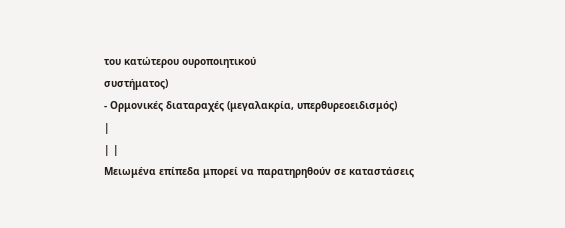του κατώτερου ουροποιητικού
συστήματος)
- Ορμονικές διαταραχές (μεγαλακρία, υπερθυρεοειδισμός)
|
| |
Μειωμένα επίπεδα μπορεί να παρατηρηθούν σε καταστάσεις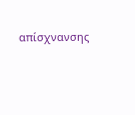απίσχνανσης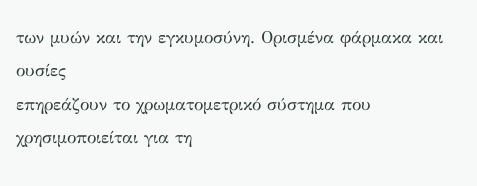των μυών και την εγκυμοσύνη. Ορισμένα φάρμακα και ουσίες
επηρεάζουν το χρωματομετρικό σύστημα που χρησιμοποιείται για τη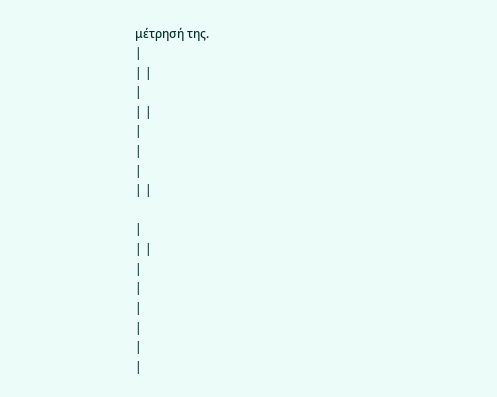μέτρησή της.
|
| |
|
| |
|
|
|
| |

|
| |
|
|
|
|
|
|